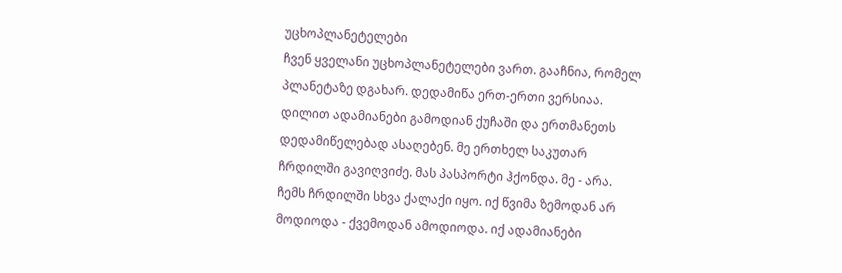უცხოპლანეტელები
ჩვენ ყველანი უცხოპლანეტელები ვართ. გააჩნია, რომელ პლანეტაზე დგახარ. დედამიწა ერთ-ერთი ვერსიაა. დილით ადამიანები გამოდიან ქუჩაში და ერთმანეთს დედამიწელებად ასაღებენ. მე ერთხელ საკუთარ ჩრდილში გავიღვიძე. მას პასპორტი ჰქონდა. მე - არა. ჩემს ჩრდილში სხვა ქალაქი იყო. იქ წვიმა ზემოდან არ მოდიოდა - ქვემოდან ამოდიოდა. იქ ადამიანები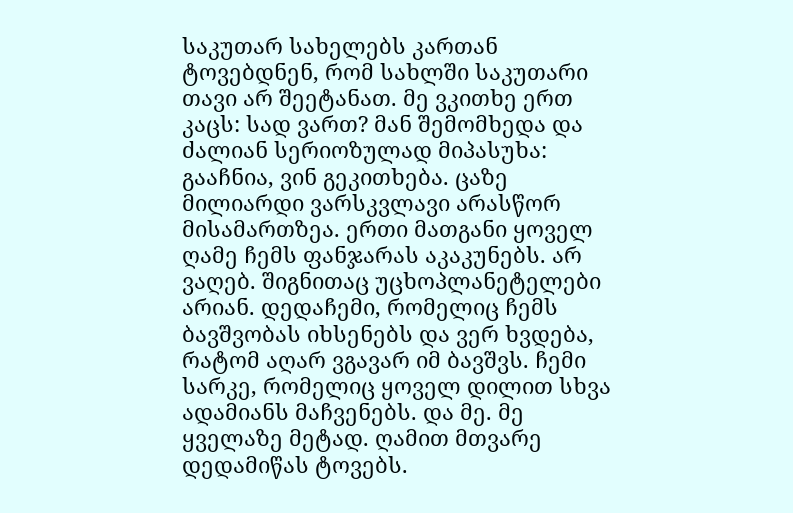საკუთარ სახელებს კართან ტოვებდნენ, რომ სახლში საკუთარი თავი არ შეეტანათ. მე ვკითხე ერთ კაცს: სად ვართ? მან შემომხედა და ძალიან სერიოზულად მიპასუხა: გააჩნია, ვინ გეკითხება. ცაზე მილიარდი ვარსკვლავი არასწორ მისამართზეა. ერთი მათგანი ყოველ ღამე ჩემს ფანჯარას აკაკუნებს. არ ვაღებ. შიგნითაც უცხოპლანეტელები არიან. დედაჩემი, რომელიც ჩემს ბავშვობას იხსენებს და ვერ ხვდება, რატომ აღარ ვგავარ იმ ბავშვს. ჩემი სარკე, რომელიც ყოველ დილით სხვა ადამიანს მაჩვენებს. და მე. მე ყველაზე მეტად. ღამით მთვარე დედამიწას ტოვებს.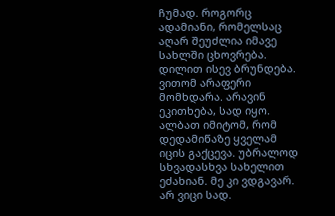ჩუმად. როგორც ადამიანი, რომელსაც აღარ შეუძლია იმავე სახლში ცხოვრება. დილით ისევ ბრუნდება. ვითომ არაფერი მომხდარა. არავინ ეკითხება, სად იყო. ალბათ იმიტომ, რომ დედამიწაზე ყველამ იცის გაქცევა. უბრალოდ სხვადასხვა სახელით ეძახიან. მე კი ვდგავარ. არ ვიცი სად.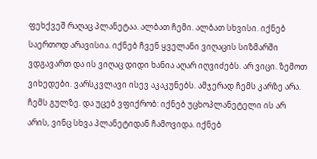ფეხქვეშ რაღაც პლანეტაა. ალბათ ჩემი. ალბათ სხვისი. იქნებ საერთოდ არავისია. იქნებ ჩვენ ყველანი ვიღაცის სიზმარში ვდგავართ და ის ვიღაც დიდი ხანია აღარ იღვიძებს. არ ვიცი. ზემოთ ვიხედები. ვარსკვლავი ისევ აკაკუნებს. ამჯერად ჩემს კარზე არა. ჩემს გულზე. და უცებ ვფიქრობ: იქნებ უცხოპლანეტელი ის არ არის, ვინც სხვა პლანეტიდან ჩამოვიდა. იქნებ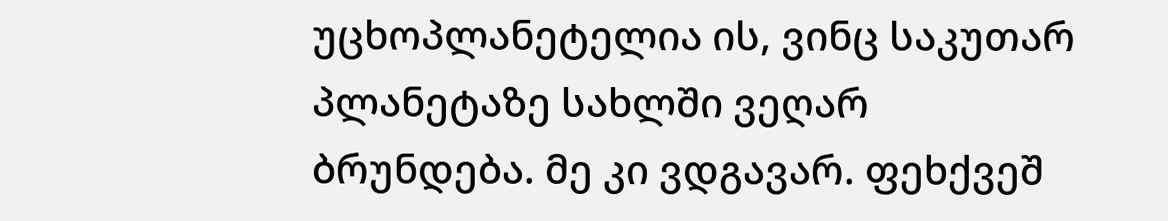უცხოპლანეტელია ის, ვინც საკუთარ პლანეტაზე სახლში ვეღარ ბრუნდება. მე კი ვდგავარ. ფეხქვეშ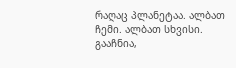რაღაც პლანეტაა. ალბათ ჩემი. ალბათ სხვისი. გააჩნია,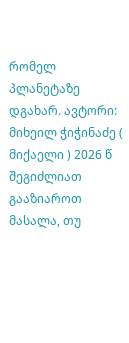რომელ პლანეტაზე დგახარ. ავტორი: მიხეილ ჭიჭინაძე ( მიქაელი ) 2026 წ
შეგიძლიათ გააზიაროთ მასალა, თუ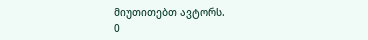მიუთითებთ ავტორს.
0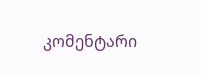კომენტარი